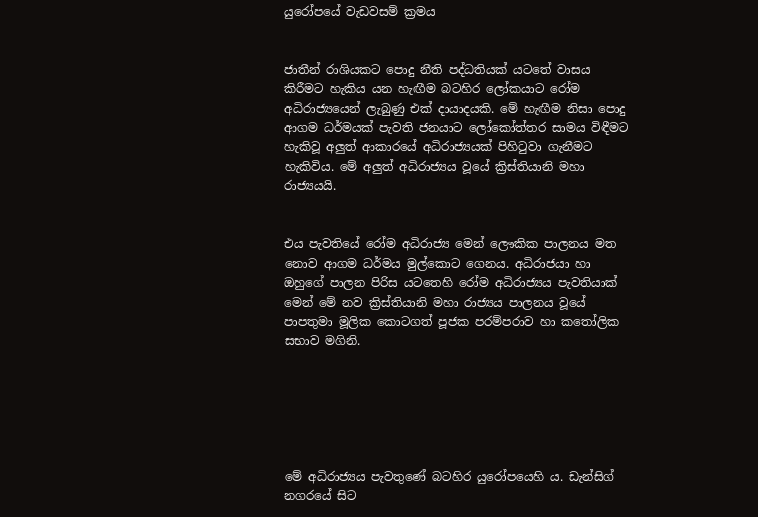යුරෝපයේ වැඩවසම් ක්‍රමය


ජාතීන් රාශියකට පොදු නීති පද්ධතියක්‌ යටතේ වාසය කිරීමට හැකිය යන හැඟීම බටහිර ලෝකයාට රෝම අධිරාජ්‍යයෙන් ලැබුණු එක්‌ දායාදයකි. මේ හැඟීම නිසා පොදු ආගම ධර්මයක්‌ පැවති ජනයාට ලෝකෝත්තර සාමය විඳීමට හැකිවූ අලුත් ආකාරයේ අධිරාජ්‍යයක්‌ පිහිටුවා ගැනීමට හැකිවිය. මේ අලුත් අධිරාජ්‍යය වූයේ ක්‍රිස්‌තියානි මහා රාජ්‍යයයි.


එය පැවතියේ රෝම අධිරාජ්‍ය මෙන් ලෞකික පාලනය මත නොව ආගම ධර්මය මුල්කොට ගෙනය. අධිරාජයා හා ඔහුගේ පාලන පිරිස යටතෙහි රෝම අධිරාජ්‍යය පැවතියාක්‌ මෙන් මේ නව ක්‍රිස්‌තියානි මහා රාජ්‍යය පාලනය වූයේ පාපතුමා මූලික කොටගත් පූජක පරම්පරාව හා කතෝලික සභාව මගිනි.






මේ අධිරාජ්‍යය පැවතුණේ බටහිර යුරෝපයෙහි ය. ඩැන්සිග් නගරයේ සිට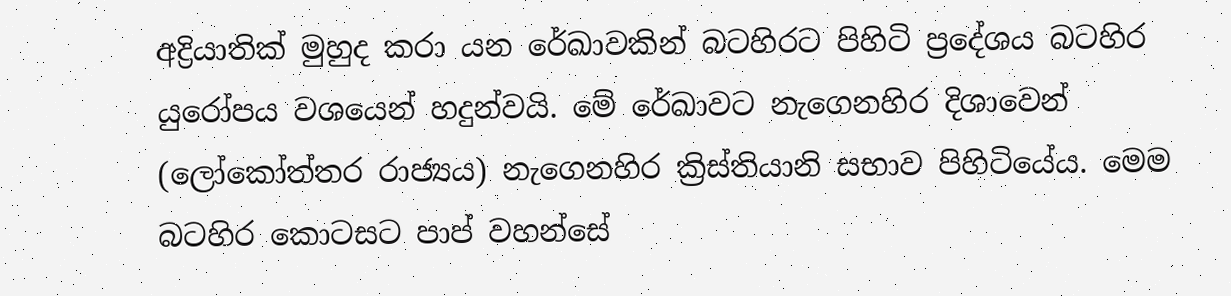අද්‍රියාතික්‌ මුහුද කරා යන රේඛාවකින් බටහිරට පිහිටි ප්‍රදේශය බටහිර යුරෝපය වශයෙන් හදුන්වයි. මේ රේඛාවට නැගෙනහිර දිශාවෙන් (ලෝකෝත්තර රාජ්‍යය) නැගෙනහිර ක්‍රිස්‌තියානි සභාව පිහිටියේය. මෙම බටහිර කොටසට පාප් වහන්සේ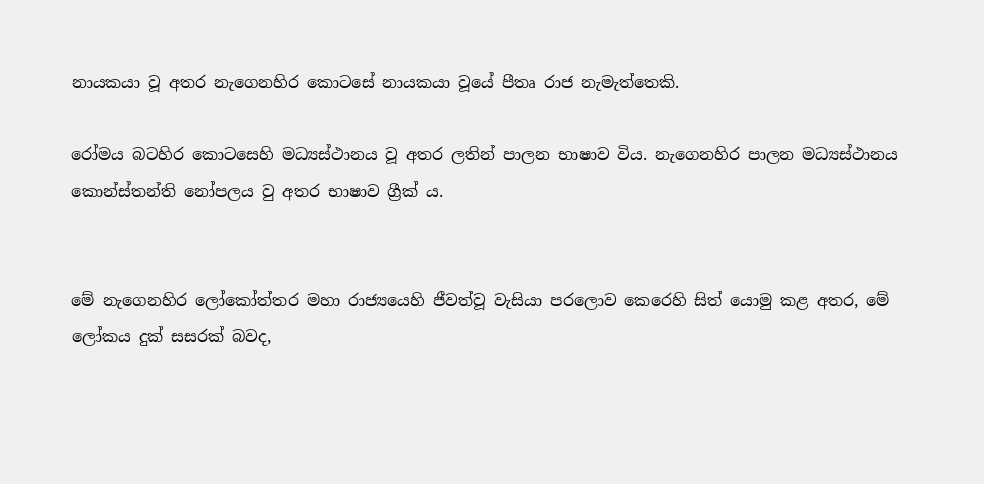නායකයා වූ අතර නැගෙනහිර කොටසේ නායකයා වූයේ පීතෘ රාජ නැමැත්තෙකි.

රෝමය බටහිර කොටසෙහි මධ්‍යස්‌ථානය වූ අතර ලතින් පාලන භාෂාව විය. නැගෙනහිර පාලන මධ්‍යස්‌ථානය කොන්ස්‌තන්ති නෝපලය වු අතර භාෂාව ග්‍රීක්‌ ය.


මේ නැගෙනහිර ලෝකෝත්තර මහා රාජ්‍යයෙහි ජීවත්වූ වැසියා පරලොව කෙරෙහි සිත් යොමු කළ අතර, මේ ලෝකය දුක්‌ සසරක්‌ බවද,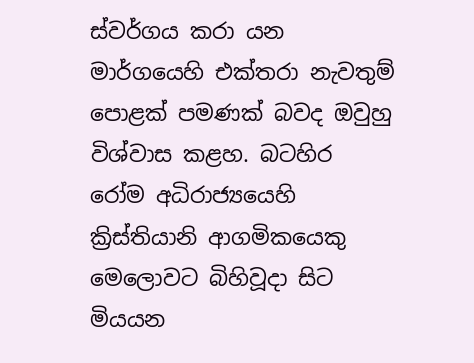ස්‌වර්ගය කරා යන මාර්ගයෙහි එක්‌තරා නැවතුම් පොළක්‌ පමණක්‌ බවද ඔවුහු විශ්වාස කළහ. බටහිර රෝම අධිරාජ්‍යයෙහි ක්‍රිස්‌තියානි ආගමිකයෙකු මෙලොවට බිහිවූදා සිට මියයන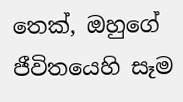තෙක්‌, ඔහුගේ ජීවිතයෙහි සෑම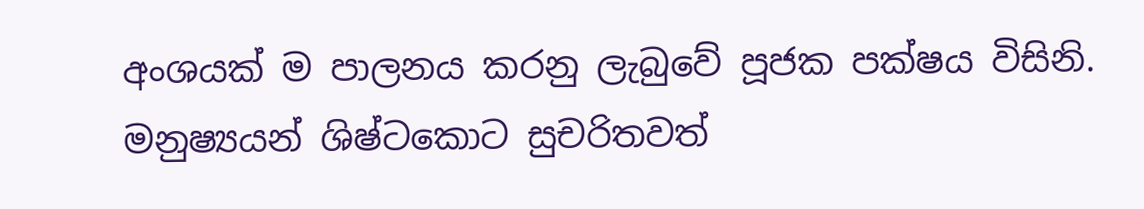අංශයක්‌ ම පාලනය කරනු ලැබුවේ පූජක පක්‌ෂය විසිනි. මනුෂ්‍යයන් ශිෂ්ටකොට සුචරිතවත්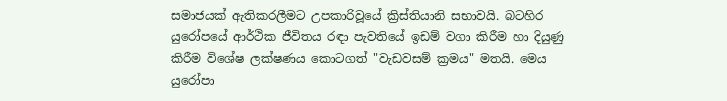සමාජයක්‌ ඇතිකරලීමට උපකාරිවූයේ ක්‍රිස්‌තියානි සභාවයි. බටහිර යුරෝපයේ ආර්ථික ජීවිතය රඳා පැවතියේ ඉඩම් වගා කිරීම හා දියුණු කිරීම විශේෂ ලක්‌ෂණය කොටගත් "වැඩවසම් ක්‍රමය" මතයි. මෙය යුරෝපා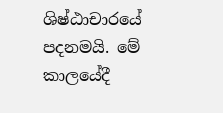ශිෂ්ඨාචාරයේ පදනමයි. මේ කාලයේදී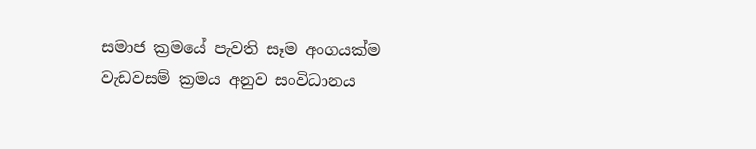සමාජ ක්‍රමයේ පැවති සෑම අංගයක්‌ම වැඩවසම් ක්‍රමය අනුව සංවිධානය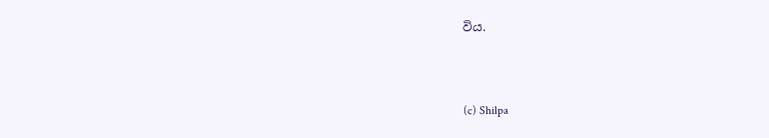විය.



(c) Shilpa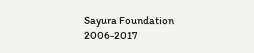Sayura Foundation 2006-2017